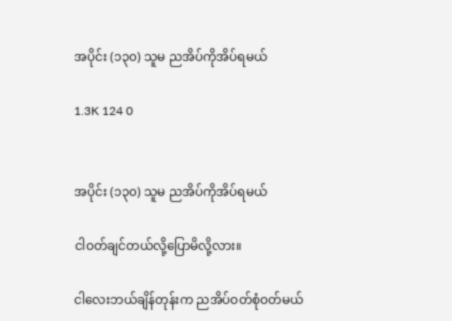အပိုင်း (၁၃၀) သူမ ညအိပ်ကိုအိပ်ရမယ်

1.3K 124 0


အပိုင်း (၁၃၀) သူမ ညအိပ်ကိုအိပ်ရမယ်

ငါဝတ်ချင်တယ်လို့ပြောမိလို့လား။

ငါလေးဘယ်ချိန်တုန်းက ညအိပ်ဝတ်စုံဝတ်မယ်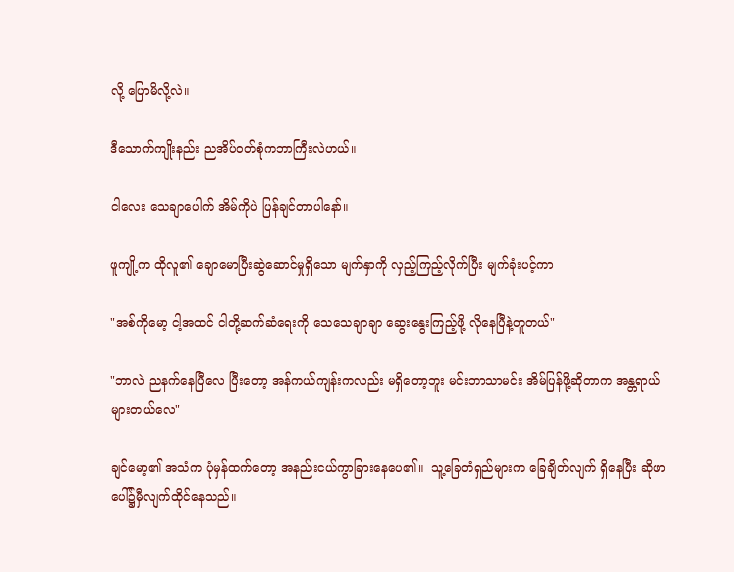လို့ ပြောမိလို့လဲ။

ဒီသောက်ကျိုးနည်း ညအိပ်ဝတ်စုံကဘာကြီးလဲဟယ်။

ငါလေး သေချာပေါက် အိမ်ကိုပဲ ပြန်ချင်တာပါနော်။

ဖူကျို့က ထိုလူ၏ ချောမောပြီးဆွဲဆောင်မှုရှိသော မျက်နှာကို လှည့်ကြည့်လိုက်ပြီး မျက်ခုံးပင့်ကာ

"အစ်ကိုမော့ ငါ့အထင် ငါတို့ဆက်ဆံရေးကို သေသေချာချာ ဆွေးနွေးကြည့်ဖို့ လိုနေပြီနဲ့တူတယ်"

"ဘာလဲ ညနက်နေပြီလေ ပြီးတော့ အန်ကယ်ကျန်းကလည်း မရှိတော့ဘူး မင်းဘာသာမင်း အိမ်ပြန်ဖို့ဆိုတာက အန္တရာယ်များတယ်လေ"

ချင်မော့၏ အသံက ပုံမှန်ထက်တော့ အနည်းငယ်ကွာခြားနေပေ၏။  သူ့ခြေတံရှည်များက ခြေချိတ်လျက် ရှိနေပြီး ဆိုဖာပေါ်၌မှီလျက်ထိုင်နေသည်။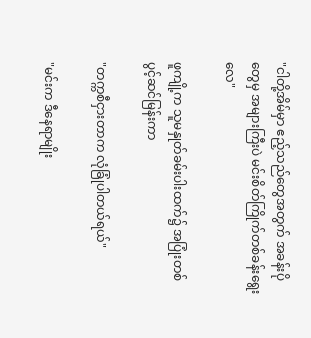"ငါတို့အိမ်မှာ ဧည့်သည်တွေအတွက် အခန်းပိုတွေမှ အများကြီးပဲ မင်းစိတ်ကြိုက်တစ်ခန်းရွေးလေ"

ဖူကျို့က သူမနှုတ်ခမ်းပါးထက်၌ အပြုံးတစ်ပွင့်ဆင်မြန်းကာ

"တက္ကစီငှားတာက လုံခြုံပါတယ်ရယ်"

"မင်းက ဒီနေရာမျိုး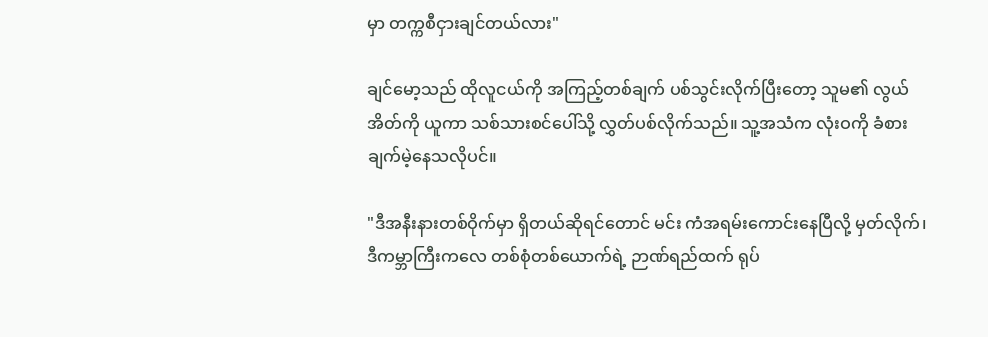မှာ တက္ကစီငှားချင်တယ်လား"

ချင်မော့သည် ထိုလူငယ်ကို အကြည့်တစ်ချက် ပစ်သွင်းလိုက်ပြီးတော့ သူမ၏ လွယ်အိတ်ကို ယူကာ သစ်သားစင်ပေါ်သို့ လွှတ်ပစ်လိုက်သည်။ သူ့အသံက လုံးဝကို ခံစားချက်မဲ့နေသလိုပင်။

"ဒီအနီးနားတစ်ဝိုက်မှာ ရှိတယ်ဆိုရင်တောင် မင်း ကံအရမ်းကောင်းနေပြီလို့ မှတ်လိုက်၊ ဒီကမ္ဘာကြီးကလေ တစ်စုံတစ်ယောက်ရဲ့ ဉာဏ်ရည်ထက် ရုပ်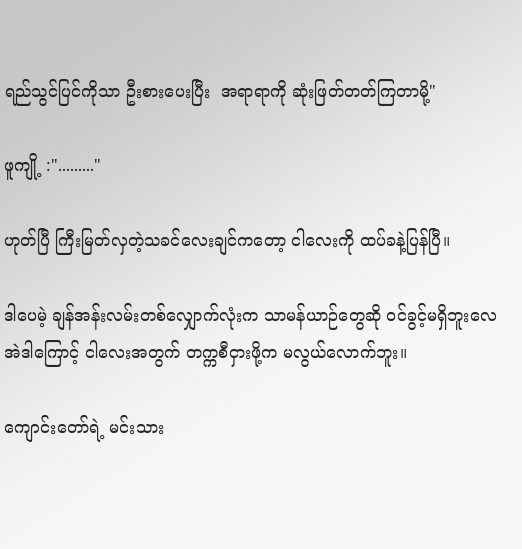ရည်သွင်ပြင်ကိုသာ ဦးစားပေးပြီး  အရာရာကို ဆုံးဖြတ်တတ်ကြတာမို့"

ဖူကျို့ :"........."

ဟုတ်ပြီ ကြီးမြတ်လှတဲ့သခင်လေးချင်ကတော့ ငါလေးကို ထပ်ခနဲ့ပြန်ပြီ။

ဒါပေမဲ့ ချန်အန်းလမ်းတစ်လျှောက်လုံးက သာမန်ယာဉ်တွေဆို ဝင်ခွင့်မရှိဘူးလေ  အဲဒါကြောင့် ငါလေးအတွက် တက္ကစီငှားဖို့က မလွယ်လောက်ဘူး။

ကျောင်းတော်ရဲ့ မင်းသား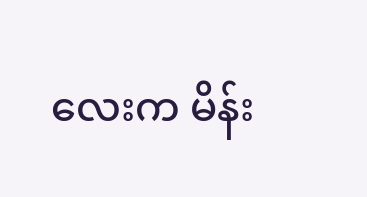လေးက မိန်း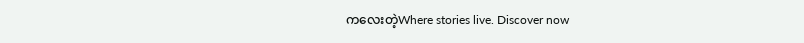ကလေးတဲ့Where stories live. Discover now